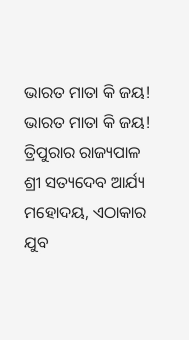ଭାରତ ମାତା କି ଜୟ!
ଭାରତ ମାତା କି ଜୟ!
ତ୍ରିପୁରାର ରାଜ୍ୟପାଳ ଶ୍ରୀ ସତ୍ୟଦେବ ଆର୍ଯ୍ୟ ମହୋଦୟ, ଏଠାକାର ଯୁବ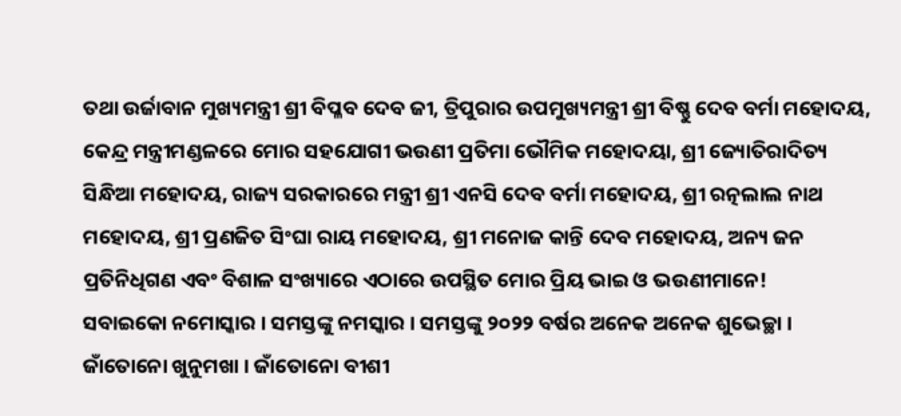ତଥା ଉର୍ଜାବାନ ମୁଖ୍ୟମନ୍ତ୍ରୀ ଶ୍ରୀ ବିପ୍ଳବ ଦେବ ଜୀ, ତ୍ରିପୁରାର ଉପମୁଖ୍ୟମନ୍ତ୍ରୀ ଶ୍ରୀ ବିଷ୍ଣୁ ଦେବ ବର୍ମା ମହୋଦୟ, କେନ୍ଦ୍ର ମନ୍ତ୍ରୀମଣ୍ଡଳରେ ମୋର ସହଯୋଗୀ ଭଉଣୀ ପ୍ରତିମା ଭୌମିକ ମହୋଦୟା, ଶ୍ରୀ ଜ୍ୟୋତିରାଦିତ୍ୟ ସିନ୍ଧିଆ ମହୋଦୟ, ରାଜ୍ୟ ସରକାରରେ ମନ୍ତ୍ରୀ ଶ୍ରୀ ଏନସି ଦେବ ବର୍ମା ମହୋଦୟ, ଶ୍ରୀ ରତ୍ନଲାଲ ନାଥ ମହୋଦୟ, ଶ୍ରୀ ପ୍ରଣଜିତ ସିଂଘା ରାୟ ମହୋଦୟ, ଶ୍ରୀ ମନୋଜ କାନ୍ତି ଦେବ ମହୋଦୟ, ଅନ୍ୟ ଜନ ପ୍ରତିନିଧିଗଣ ଏବଂ ବିଶାଳ ସଂଖ୍ୟାରେ ଏଠାରେ ଉପସ୍ଥିତ ମୋର ପ୍ରିୟ ଭାଇ ଓ ଭଉଣୀମାନେ!
ସବାଇକୋ ନମୋସ୍କାର । ସମସ୍ତଙ୍କୁ ନମସ୍କାର । ସମସ୍ତଙ୍କୁ ୨୦୨୨ ବର୍ଷର ଅନେକ ଅନେକ ଶୁଭେଚ୍ଛା । ଜାଁତୋନୋ ଖୁନୁମଖା । ଜାଁତୋନୋ ବୀଶୀ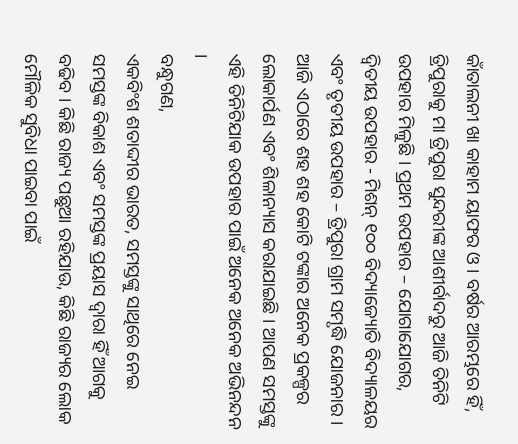କାଁତାଲନୀ ଖା କାହାମ ୟାଫର ଓ । ବର୍ଷର ଆରମ୍ଭରେ ହିଁ, ତ୍ରିପୁରାକୁ ମା ତ୍ରିପୁରା ସୁନ୍ଦରୀଙ୍କ ଆଶୀର୍ବାଦରୁ ଆଜି ତିନିଟି ଉପହାର ମିଳୁଛି । ପ୍ରଥମ ଉପହାର – ଯୋଗାଯୋଗର, ଦ୍ୱିତୀୟ ଉପହାର - ମିଶନ୍ ୧୦୦ ବିଦ୍ୟାଜ୍ୟୋତି ବିଦ୍ୟାଳୟର ଏବଂ ତୃତୀୟ ଉପହାର – ତ୍ରିପୁରା ଗ୍ରାମ ସମୃଦ୍ଧି ଯୋଜନାର । ଆଜି ଏଠାରେ ଶହ ଶହ କୋଟି ଟଙ୍କାର ଅନେକ ପ୍ରକଳ୍ପର ଲୋକାର୍ପଣ ଏବଂ ଶିଳାନ୍ୟାସ କରାଯାଇଛି । ଆପଣ ସମସ୍ତଙ୍କୁ ଏହି ତିନିଟିଯାକ ଉପହାର ପାଇଁ ଅନେକ ଅନେକ ଅଭିନନ୍ଦନ ।
ବନ୍ଧୁଗଣ,
ଏକବିଂଶ ଶତାଦ୍ଦୀର ଭାରତ, ସମସ୍ତଙ୍କୁ ସାଥିରେ ନେଇ ସମସ୍ତଙ୍କ ବିକାଶ ଏବଂ ସମସ୍ତଙ୍କ ପ୍ରୟାସ ଦ୍ୱାରା ହିଁ ଆଗକୁ ବଢିବ । କିଛି ରାଜ୍ୟ ପଛୁଆ ରହିଯାଉ, କିଛି ରାଜ୍ୟର ଲୋକ ମୌଳିକ ସୁବିଧା ପାଇବା ପାଇଁ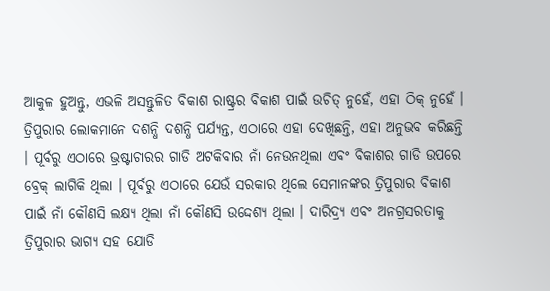ଆକୁଳ ହୁଅନ୍ତୁ, ଏଭଳି ଅସନ୍ତୁଳିତ ବିକାଶ ରାଷ୍ଟ୍ରର ବିକାଶ ପାଇଁ ଉଚିତ୍ ନୁହେଁ, ଏହା ଠିକ୍ ନୁହେଁ । ତ୍ରିପୁରାର ଲୋକମାନେ ଦଶନ୍ଧି ଦଶନ୍ଧି ପର୍ଯ୍ୟନ୍ତ, ଏଠାରେ ଏହା ଦେଖିଛନ୍ତି, ଏହା ଅନୁଭବ କରିଛନ୍ତି । ପୂର୍ବରୁ ଏଠାରେ ଭ୍ରଷ୍ଟାଚାରର ଗାଡି ଅଟକିବାର ନାଁ ନେଉନଥିଲା ଏବଂ ବିକାଶର ଗାଡି ଉପରେ ବ୍ରେକ୍ ଲାଗିକି ଥିଲା । ପୂର୍ବରୁ ଏଠାରେ ଯେଉଁ ସରକାର ଥିଲେ ସେମାନଙ୍କର ତ୍ରିପୁରାର ବିକାଶ ପାଇଁ ନାଁ କୌଣସି ଲକ୍ଷ୍ୟ ଥିଲା ନାଁ କୌଣସି ଉଦ୍ଦେଶ୍ୟ ଥିଲା । ଦାରିଦ୍ର୍ୟ ଏବଂ ଅନଗ୍ରସରତାକୁ ତ୍ରିପୁରାର ଭାଗ୍ୟ ସହ ଯୋଡି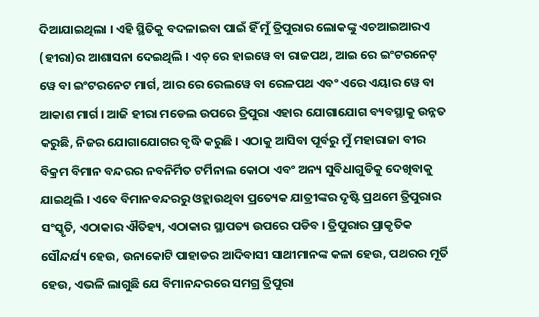ଦିଆଯାଇଥିଲା । ଏହି ସ୍ଥିତିକୁ ବଦଳାଇବା ପାଇଁ ହିଁ ମୁଁ ତ୍ରିପୁରାର ଲୋକଙ୍କୁ ଏଚଆଇଆରଏ (ହୀରା)ର ଆଶାସନା ଦେଇଥିଲି । ଏଚ୍ ରେ ହାଇୱେ ବା ରାଜପଥ, ଆଇ ରେ ଇଂଟରନେଟ୍ ୱେ ବା ଇଂଟରନେଟ ମାର୍ଗ, ଆର ରେ ରେଲୱେ ବା ରେଳପଥ ଏବଂ ଏରେ ଏୟାର ୱେ ବା ଆକାଶ ମାର୍ଗ । ଆଜି ହୀରା ମଡେଲ ଉପରେ ତ୍ରିପୁରା ଏହାର ଯୋଗାଯୋଗ ବ୍ୟବସ୍ଥାକୁ ଉନ୍ନତ କରୁଛି, ନିଜର ଯୋଗାଯୋଗର ବୃଦ୍ଧି କରୁଛି । ଏଠାକୁ ଆସିବା ପୂର୍ବରୁ ମୁଁ ମହାରାଜା ବୀର ବିକ୍ରମ ବିମାନ ବନ୍ଦରର ନବନିର୍ମିତ ଟର୍ମିନାଲ କୋଠା ଏବଂ ଅନ୍ୟ ସୁବିଧାଗୁଡିକୁ ଦେଖିବାକୁ ଯାଇଥିଲି । ଏବେ ବିମାନବନ୍ଦରରୁ ଓହ୍ଲାଉଥିବା ପ୍ରତ୍ୟେକ ଯାତ୍ରୀଙ୍କର ଦୃଷ୍ଟି ପ୍ରଥମେ ତ୍ରିପୁରାର ସଂସ୍କୃତି, ଏଠାକାର ଐତିହ୍ୟ, ଏଠାକାର ସ୍ଥାପତ୍ୟ ଉପରେ ପଡିବ । ତ୍ରିପୁରାର ପ୍ରାକୃତିକ ସୌନ୍ଦର୍ଯ୍ୟ ହେଉ, ଉନାକୋଟି ପାହାଡର ଆଦିବାସୀ ସାଥୀମାନଙ୍କ କଳା ହେଉ, ପଥରର ମୂର୍ତି ହେଉ, ଏଭଳି ଲାଗୁଛି ଯେ ବିମାନନ୍ଦରରେ ସମଗ୍ର ତ୍ରିପୁରା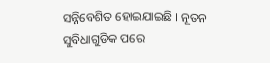ସନ୍ନିବେଶିତ ହୋଇଯାଇଛି । ନୂତନ ସୁବିଧାଗୁଡିକ ପରେ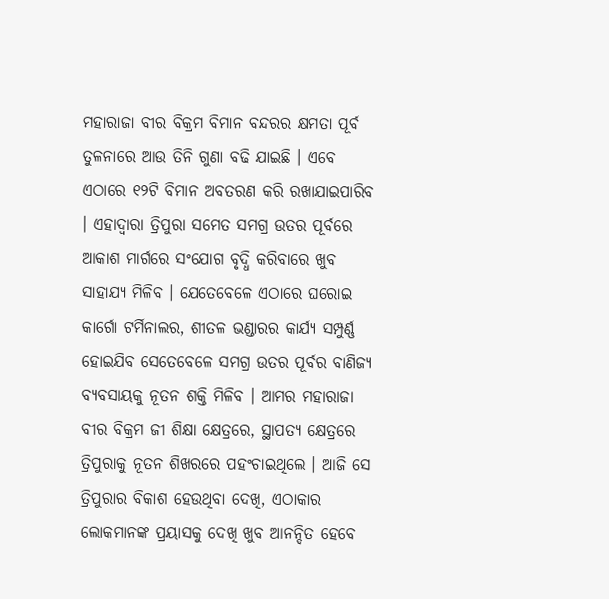ମହାରାଜା ବୀର ବିକ୍ରମ ବିମାନ ବନ୍ଦରର କ୍ଷମତା ପୂର୍ବ ତୁଳନାରେ ଆଉ ତିନି ଗୁଣା ବଢି ଯାଇଛି । ଏବେ ଏଠାରେ ୧୨ଟି ବିମାନ ଅବତରଣ କରି ରଖାଯାଇପାରିବ । ଏହାଦ୍ୱାରା ତ୍ରିପୁରା ସମେତ ସମଗ୍ର ଉତର ପୂର୍ବରେ ଆକାଶ ମାର୍ଗରେ ସଂଯୋଗ ବୃଦ୍ଧି କରିବାରେ ଖୁବ ସାହାଯ୍ୟ ମିଳିବ । ଯେତେବେଳେ ଏଠାରେ ଘରୋଇ କାର୍ଗୋ ଟର୍ମିନାଲର, ଶୀତଳ ଭଣ୍ଡାରର କାର୍ଯ୍ୟ ସମ୍ପୁର୍ଣ୍ଣ ହୋଇଯିବ ସେତେବେଳେ ସମଗ୍ର ଉତର ପୂର୍ବର ବାଣିଜ୍ୟ ବ୍ୟବସାୟକୁ ନୂତନ ଶକ୍ତି ମିଳିବ । ଆମର ମହାରାଜା ବୀର ବିକ୍ରମ ଜୀ ଶିକ୍ଷା କ୍ଷେତ୍ରରେ, ସ୍ଥାପତ୍ୟ କ୍ଷେତ୍ରରେ ତ୍ରିପୁରାକୁ ନୂତନ ଶିଖରରେ ପହଂଚାଇଥିଲେ । ଆଜି ସେ ତ୍ରିପୁରାର ବିକାଶ ହେଉଥିବା ଦେଖି, ଏଠାକାର ଲୋକମାନଙ୍କ ପ୍ରୟାସକୁ ଦେଖି ଖୁବ ଆନନ୍ଦିତ ହେବେ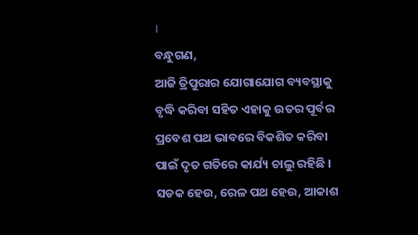।
ବନ୍ଧୁଗଣ,
ଆଜି ତ୍ରିପୁରାର ଯୋଗାଯୋଗ ବ୍ୟବସ୍ଥାକୁ ବୃଦ୍ଧି କରିବା ସହିତ ଏହାକୁ ଉତର ପୂର୍ବର ପ୍ରବେଶ ପଥ ଭାବରେ ବିକଶିତ କରିବା ପାଇଁ ଦୃତ ଗତିରେ କାର୍ଯ୍ୟ ଚାଲୁ ରହିଛି । ସଡକ ହେଉ, ରେଳ ପଥ ହେଉ, ଆକାଶ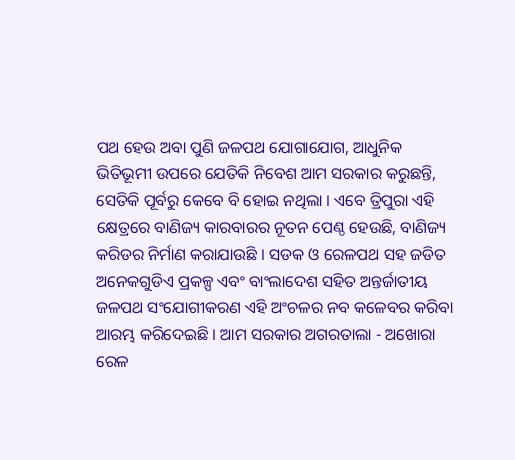ପଥ ହେଉ ଅବା ପୁଣି ଜଳପଥ ଯୋଗାଯୋଗ, ଆଧୁନିକ ଭିତିଭୂମୀ ଉପରେ ଯେତିକି ନିବେଶ ଆମ ସରକାର କରୁଛନ୍ତି, ସେତିକି ପୂର୍ବରୁ କେବେ ବି ହୋଇ ନଥିଲା । ଏବେ ତ୍ରିପୁରା ଏହି କ୍ଷେତ୍ରରେ ବାଣିଜ୍ୟ କାରବାରର ନୂତନ ପେଣ୍ଠ ହେଉଛି, ବାଣିଜ୍ୟ କରିଡର ନିର୍ମାଣ କରାଯାଉଛି । ସଡକ ଓ ରେଳପଥ ସହ ଜଡିତ ଅନେକଗୁଡିଏ ପ୍ରକଳ୍ପ ଏବଂ ବାଂଲାଦେଶ ସହିତ ଅନ୍ତର୍ଜାତୀୟ ଜଳପଥ ସଂଯୋଗୀକରଣ ଏହି ଅଂଚଳର ନବ କଳେବର କରିବା ଆରମ୍ଭ କରିଦେଇଛି । ଆମ ସରକାର ଅଗରତାଲା - ଅଖୋରା ରେଳ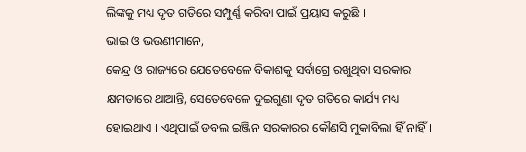ଲିଙ୍କକୁ ମଧ୍ୟ ଦୃତ ଗତିରେ ସମ୍ପୁର୍ଣ୍ଣ କରିବା ପାଇଁ ପ୍ରୟାସ କରୁଛି ।
ଭାଇ ଓ ଭଉଣୀମାନେ,
କେନ୍ଦ୍ର ଓ ରାଜ୍ୟରେ ଯେତେବେଳେ ବିକାଶକୁ ସର୍ବାଗ୍ରେ ରଖୁଥିବା ସରକାର କ୍ଷମତାରେ ଥାଆନ୍ତି, ସେତେବେଳେ ଦୁଇଗୁଣା ଦୃତ ଗତିରେ କାର୍ଯ୍ୟ ମଧ୍ୟ ହୋଇଥାଏ । ଏଥିପାଇଁ ଡବଲ ଇଞ୍ଜିନ ସରକାରର କୌଣସି ମୁକାବିଲା ହିଁ ନାହିଁ ।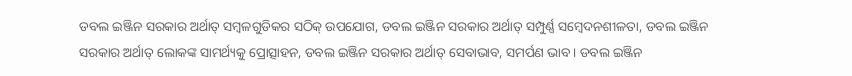ଡବଲ ଇଞ୍ଜିନ ସରକାର ଅର୍ଥାତ୍ ସମ୍ବଳଗୁଡିକର ସଠିକ୍ ଉପଯୋଗ, ଡବଲ ଇଞ୍ଜିନ ସରକାର ଅର୍ଥାତ୍ ସମ୍ପୁର୍ଣ୍ଣ ସମ୍ବେଦନଶୀଳତା, ଡବଲ ଇଞ୍ଜିନ ସରକାର ଅର୍ଥାତ୍ ଲୋକଙ୍କ ସାମର୍ଥ୍ୟକୁ ପ୍ରୋତ୍ସାହନ, ଡବଲ ଇଞ୍ଜିନ ସରକାର ଅର୍ଥାତ୍ ସେବାଭାବ, ସମର୍ପଣ ଭାବ । ଡବଲ ଇଞ୍ଜିନ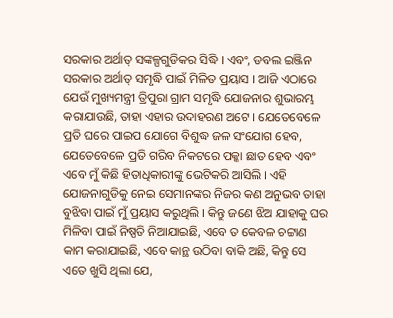ସରକାର ଅର୍ଥାତ୍ ସଙ୍କଳ୍ପଗୁଡିକର ସିଦ୍ଧି । ଏବଂ, ଡବଲ ଇଞ୍ଜିନ ସରକାର ଅର୍ଥାତ୍ ସମୃଦ୍ଧି ପାଇଁ ମିଳିତ ପ୍ରୟାସ । ଆଜି ଏଠାରେ ଯେଉଁ ମୁଖ୍ୟମନ୍ତ୍ରୀ ତ୍ରିପୁରା ଗ୍ରାମ ସମୃଦ୍ଧି ଯୋଜନାର ଶୁଭାରମ୍ଭ କରାଯାଉଛି, ତାହା ଏହାର ଉଦାହରଣ ଅଟେ । ଯେତେବେଳେ ପ୍ରତି ଘରେ ପାଇପ ଯୋଗେ ବିଶୁଦ୍ଧ ଜଳ ସଂଯୋଗ ହେବ, ଯେତେବେଳେ ପ୍ରତି ଗରିବ ନିକଟରେ ପକ୍କା ଛାତ ହେବ ଏବଂ ଏବେ ମୁଁ କିଛି ହିତାଧିକାରୀଙ୍କୁ ଭେଟିକରି ଆସିଲି । ଏହି ଯୋଜନାଗୁଡିକୁ ନେଇ ସେମାନଙ୍କର ନିଜର କଣ ଅନୁଭବ ତାହା ବୁଝିବା ପାଇଁ ମୁଁ ପ୍ରୟାସ କରୁଥିଲି । କିନ୍ତୁ ଜଣେ ଝିଅ ଯାହାକୁ ଘର ମିଳିବା ପାଇଁ ନିଷ୍ପତି ନିଆଯାଇଛି, ଏବେ ତ କେବଳ ଚଟ୍ଟାଣ କାମ କରାଯାଇଛି, ଏବେ କାନ୍ଥ ଉଠିବା ବାକି ଅଛି, କିନ୍ତୁ ସେ ଏତେ ଖୁସି ଥିଲା ଯେ,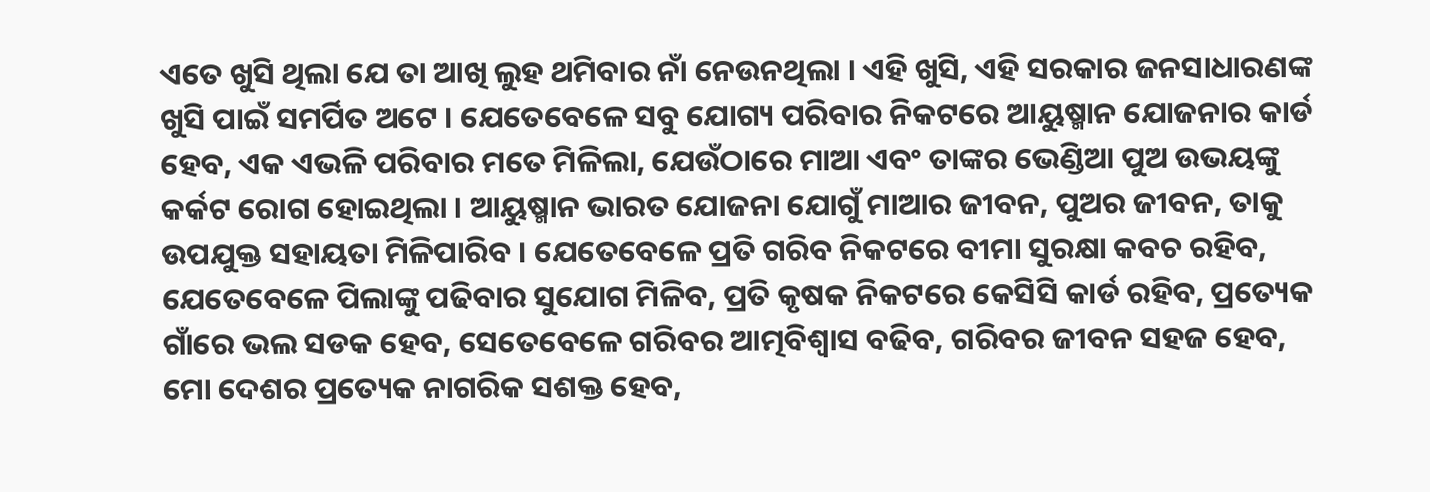ଏତେ ଖୁସି ଥିଲା ଯେ ତା ଆଖି ଲୁହ ଥମିବାର ନାଁ ନେଉନଥିଲା । ଏହି ଖୁସି, ଏହି ସରକାର ଜନସାଧାରଣଙ୍କ ଖୁସି ପାଇଁ ସମର୍ପିତ ଅଟେ । ଯେତେବେଳେ ସବୁ ଯୋଗ୍ୟ ପରିବାର ନିକଟରେ ଆୟୁଷ୍ମାନ ଯୋଜନାର କାର୍ଡ ହେବ, ଏକ ଏଭଳି ପରିବାର ମତେ ମିଳିଲା, ଯେଉଁଠାରେ ମାଆ ଏବଂ ତାଙ୍କର ଭେଣ୍ଡିଆ ପୁଅ ଉଭୟଙ୍କୁ କର୍କଟ ରୋଗ ହୋଇଥିଲା । ଆୟୁଷ୍ମାନ ଭାରତ ଯୋଜନା ଯୋଗୁଁ ମାଆର ଜୀବନ, ପୁଅର ଜୀବନ, ତାକୁ ଉପଯୁକ୍ତ ସହାୟତା ମିଳିପାରିବ । ଯେତେବେଳେ ପ୍ରତି ଗରିବ ନିକଟରେ ବୀମା ସୁରକ୍ଷା କବଚ ରହିବ, ଯେତେବେଳେ ପିଲାଙ୍କୁ ପଢିବାର ସୁଯୋଗ ମିଳିବ, ପ୍ରତି କୃଷକ ନିକଟରେ କେସିସି କାର୍ଡ ରହିବ, ପ୍ରତ୍ୟେକ ଗାଁରେ ଭଲ ସଡକ ହେବ, ସେତେବେଳେ ଗରିବର ଆତ୍ମବିଶ୍ୱାସ ବଢିବ, ଗରିବର ଜୀବନ ସହଜ ହେବ, ମୋ ଦେଶର ପ୍ରତ୍ୟେକ ନାଗରିକ ସଶକ୍ତ ହେବ,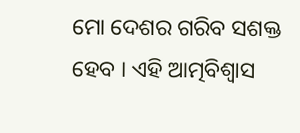ମୋ ଦେଶର ଗରିବ ସଶକ୍ତ ହେବ । ଏହି ଆତ୍ମବିଶ୍ୱାସ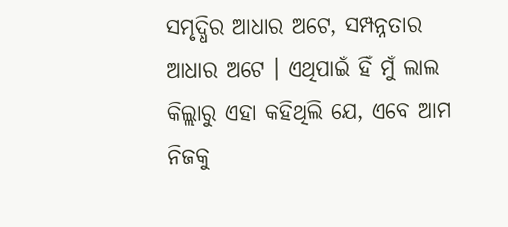ସମୃଦ୍ଧିର ଆଧାର ଅଟେ, ସମ୍ପନ୍ନତାର ଆଧାର ଅଟେ । ଏଥିପାଇଁ ହିଁ ମୁଁ ଲାଲ କିଲ୍ଲାରୁ ଏହା କହିଥିଲି ଯେ, ଏବେ ଆମ ନିଜକୁ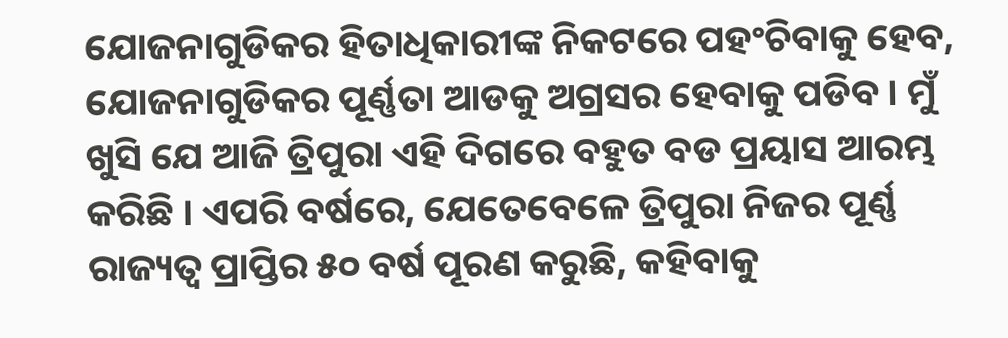ଯୋଜନାଗୁଡିକର ହିତାଧିକାରୀଙ୍କ ନିକଟରେ ପହଂଚିବାକୁ ହେବ, ଯୋଜନାଗୁଡିକର ପୂର୍ଣ୍ଣତା ଆଡକୁ ଅଗ୍ରସର ହେବାକୁ ପଡିବ । ମୁଁ ଖୁସି ଯେ ଆଜି ତ୍ରିପୁରା ଏହି ଦିଗରେ ବହୁତ ବଡ ପ୍ରୟାସ ଆରମ୍ଭ କରିଛି । ଏପରି ବର୍ଷରେ, ଯେତେବେଳେ ତ୍ରିପୁରା ନିଜର ପୂର୍ଣ୍ଣ ରାଜ୍ୟତ୍ୱ ପ୍ରାପ୍ତିର ୫୦ ବର୍ଷ ପୂରଣ କରୁଛି, କହିବାକୁ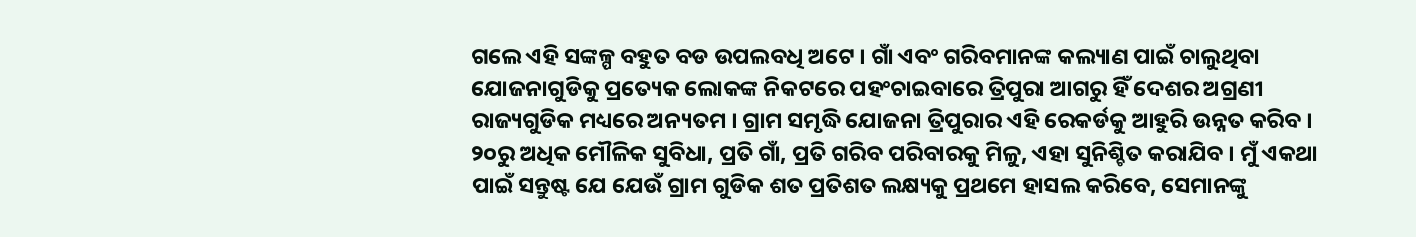ଗଲେ ଏହି ସଙ୍କଳ୍ପ ବହୁତ ବଡ ଉପଲବଧି ଅଟେ । ଗାଁ ଏବଂ ଗରିବମାନଙ୍କ କଲ୍ୟାଣ ପାଇଁ ଚାଲୁଥିବା ଯୋଜନାଗୁଡିକୁ ପ୍ରତ୍ୟେକ ଲୋକଙ୍କ ନିକଟରେ ପହଂଚାଇବାରେ ତ୍ରିପୁରା ଆଗରୁ ହିଁ ଦେଶର ଅଗ୍ରଣୀ ରାଜ୍ୟଗୁଡିକ ମଧ୍ୟରେ ଅନ୍ୟତମ । ଗ୍ରାମ ସମୃଦ୍ଧି ଯୋଜନା ତ୍ରିପୁରାର ଏହି ରେକର୍ଡକୁ ଆହୁରି ଉନ୍ନତ କରିବ । ୨୦ରୁ ଅଧିକ ମୌଳିକ ସୁବିଧା, ପ୍ରତି ଗାଁ, ପ୍ରତି ଗରିବ ପରିବାରକୁ ମିଳୁ, ଏହା ସୁନିଶ୍ଚିତ କରାଯିବ । ମୁଁ ଏକଥା ପାଇଁ ସନ୍ତୁଷ୍ଟ ଯେ ଯେଉଁ ଗ୍ରାମ ଗୁଡିକ ଶତ ପ୍ରତିଶତ ଲକ୍ଷ୍ୟକୁ ପ୍ରଥମେ ହାସଲ କରିବେ, ସେମାନଙ୍କୁ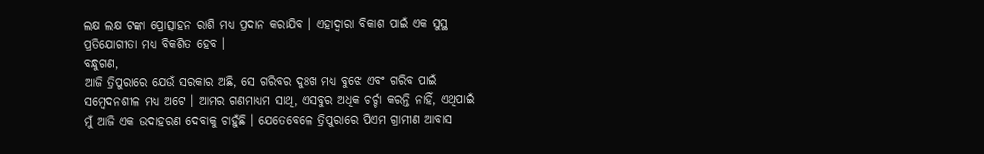ଲକ୍ଷ ଲକ୍ଷ ଟଙ୍କା ପ୍ରୋତ୍ସାହନ ରାଶି ମଧ୍ୟ ପ୍ରଦାନ କରାଯିବ । ଏହାଦ୍ୱାରା ବିକାଶ ପାଇଁ ଏକ ସୁସ୍ଥ ପ୍ରତିଯୋଗୀତା ମଧ୍ୟ ବିକଶିତ ହେବ ।
ବନ୍ଧୁଗଣ,
ଆଜି ତ୍ରିପୁରାରେ ଯେଉଁ ସରକାର ଅଛି, ସେ ଗରିବର ଦୁଃଖ ମଧ୍ୟ ବୁଝେ ଏବଂ ଗରିବ ପାଇଁ ସମ୍ବେଦନଶୀଳ ମଧ୍ୟ ଅଟେ । ଆମର ଗଣମାଧ୍ୟମ ସାଥି, ଏସବୁର ଅଧିକ ଚର୍ଚ୍ଚା କରନ୍ତି ନାହିଁ, ଏଥିପାଇଁ ମୁଁ ଆଜି ଏକ ଉଦାହରଣ ଦେବାକୁ ଚାହୁଁଛି । ଯେତେବେଳେ ତ୍ରିପୁରାରେ ପିଏମ ଗ୍ରାମୀଣ ଆବାସ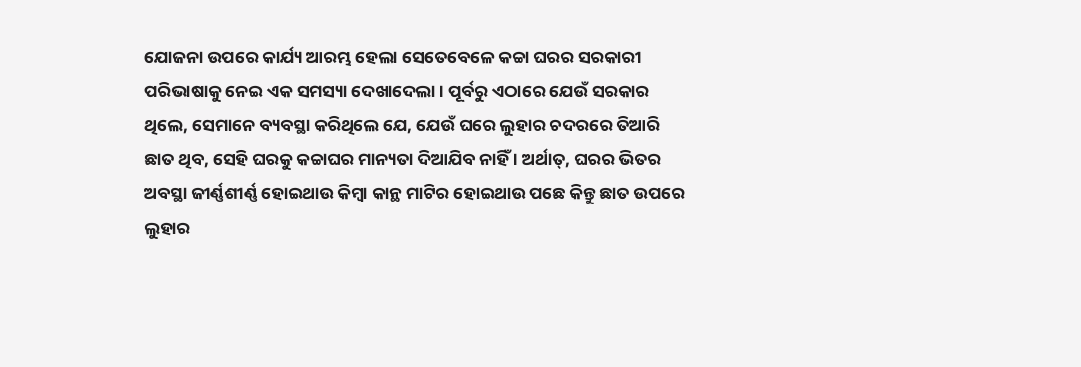ଯୋଜନା ଉପରେ କାର୍ଯ୍ୟ ଆରମ୍ଭ ହେଲା ସେତେବେଳେ କଚ୍ଚା ଘରର ସରକାରୀ ପରିଭାଷାକୁ ନେଇ ଏକ ସମସ୍ୟା ଦେଖାଦେଲା । ପୂର୍ବରୁ ଏଠାରେ ଯେଉଁ ସରକାର ଥିଲେ, ସେମାନେ ବ୍ୟବସ୍ଥା କରିଥିଲେ ଯେ, ଯେଉଁ ଘରେ ଲୁହାର ଚଦରରେ ତିଆରି ଛାତ ଥିବ, ସେହି ଘରକୁ କଚ୍ଚାଘର ମାନ୍ୟତା ଦିଆଯିବ ନାହିଁ । ଅର୍ଥାତ୍, ଘରର ଭିତର ଅବସ୍ଥା ଜୀର୍ଣ୍ଣଶୀର୍ଣ୍ଣ ହୋଇଥାଉ କିମ୍ବା କାନ୍ଥ ମାଟିର ହୋଇଥାଉ ପଛେ କିନ୍ତୁ ଛାତ ଉପରେ ଲୁହାର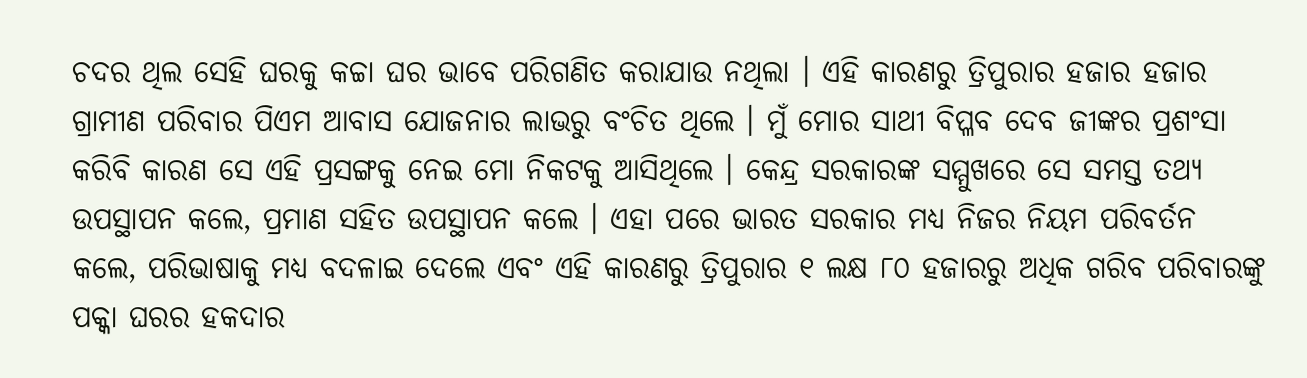ଚଦର ଥିଲ ସେହି ଘରକୁ କଚ୍ଚା ଘର ଭାବେ ପରିଗଣିତ କରାଯାଉ ନଥିଲା । ଏହି କାରଣରୁ ତ୍ରିପୁରାର ହଜାର ହଜାର ଗ୍ରାମୀଣ ପରିବାର ପିଏମ ଆବାସ ଯୋଜନାର ଲାଭରୁ ବଂଚିତ ଥିଲେ । ମୁଁ ମୋର ସାଥୀ ବିପ୍ଳବ ଦେବ ଜୀଙ୍କର ପ୍ରଶଂସା କରିବି କାରଣ ସେ ଏହି ପ୍ରସଙ୍ଗକୁ ନେଇ ମୋ ନିକଟକୁ ଆସିଥିଲେ । କେନ୍ଦ୍ର ସରକାରଙ୍କ ସମ୍ମୁଖରେ ସେ ସମସ୍ତ ତଥ୍ୟ ଉପସ୍ଥାପନ କଲେ, ପ୍ରମାଣ ସହିତ ଉପସ୍ଥାପନ କଲେ । ଏହା ପରେ ଭାରତ ସରକାର ମଧ୍ୟ ନିଜର ନିୟମ ପରିବର୍ତନ କଲେ, ପରିଭାଷାକୁ ମଧ୍ୟ ବଦଳାଇ ଦେଲେ ଏବଂ ଏହି କାରଣରୁ ତ୍ରିପୁରାର ୧ ଲକ୍ଷ ୮୦ ହଜାରରୁ ଅଧିକ ଗରିବ ପରିବାରଙ୍କୁ ପକ୍କା ଘରର ହକଦାର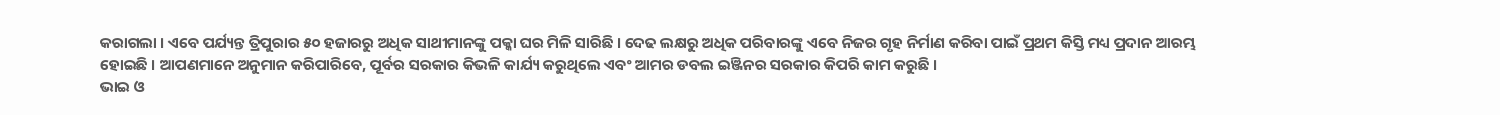କରାଗଲା । ଏବେ ପର୍ଯ୍ୟନ୍ତ ତ୍ରିପୁରାର ୫୦ ହଜାରରୁ ଅଧିକ ସାଥୀମାନଙ୍କୁ ପକ୍କା ଘର ମିଳି ସାରିଛି । ଦେଢ ଲକ୍ଷରୁ ଅଧିକ ପରିବାରଙ୍କୁ ଏବେ ନିଜର ଗୃହ ନିର୍ମାଣ କରିବା ପାଇଁ ପ୍ରଥମ କିସ୍ତି ମଧ୍ୟ ପ୍ରଦାନ ଆରମ୍ଭ ହୋଇଛି । ଆପଣମାନେ ଅନୁମାନ କରିପାରିବେ, ପୂର୍ବର ସରକାର କିଭଳି କାର୍ଯ୍ୟ କରୁଥିଲେ ଏବଂ ଆମର ଡବଲ ଇଞ୍ଜିନର ସରକାର କିପରି କାମ କରୁଛି ।
ଭାଇ ଓ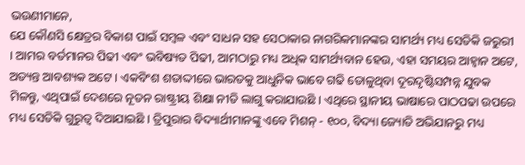ଭଉଣୀମାନେ,
ଯେ କୌଣସି କ୍ଷେତ୍ରର ବିକାଶ ପାଇଁ ସମ୍ବଳ ଏବଂ ସାଧନ ସହ ସେଠାକାର ନାଗରିକମାନଙ୍କର ସାମର୍ଥ୍ୟ ମଧ୍ୟ ସେତିକି ଜରୁରୀ । ଆମର ବର୍ତମାନର ପିଢୀ ଏବଂ ଭବିଷ୍ୟତ ପିଢୀ, ଆମଠାରୁ ମଧ୍ୟ ଅଧିକ ସାମର୍ଥ୍ୟବାନ ହେଉ, ଏହା ସମୟର ଆହ୍ୱାନ ଅଟେ, ଅତ୍ୟନ୍ତ ଆବଶ୍ୟକ ଅଟେ । ଏକବିଂଶ ଶତାଦ୍ଦୀରେ ଭାରତକୁ ଆଧୁନିକ ଭାବେ ଗଢି ତୋଳୁଥିବା ଦୂରଦୃଷ୍ଟିସମ୍ପନ୍ନ ଯୁବକ ମିଳନ୍ତୁ, ଏଥିପାଇଁ ଦେଶରେ ନୂତନ ରାଷ୍ଟ୍ରୀୟ ଶିକ୍ଷା ନୀତି ଲାଗୁ କରାଯାଉଛି । ଏଥିରେ ସ୍ଥାନୀୟ ଭାଷାରେ ପାଠପଢା ଉପରେ ମଧ୍ୟ ସେତିକି ଗୁରୁତ୍ୱ ଦିଆଯାଇଛି । ତ୍ରିପୁରାର ବିଦ୍ୟାର୍ଥୀମାନଙ୍କୁ ଏବେ ମିଶନ୍ - ୧୦୦, ବିଦ୍ୟା ଜ୍ୟୋତି ଅଭିଯାନରୁ ମଧ୍ୟ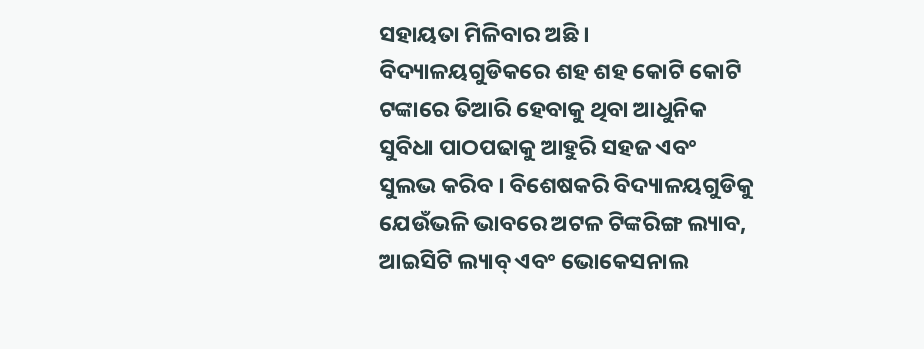ସହାୟତା ମିଳିବାର ଅଛି । ବିଦ୍ୟାଳୟଗୁଡିକରେ ଶହ ଶହ କୋଟି କୋଟି ଟଙ୍କାରେ ତିଆରି ହେବାକୁ ଥିବା ଆଧୁନିକ ସୁବିଧା ପାଠପଢାକୁ ଆହୁରି ସହଜ ଏବଂ ସୁଲଭ କରିବ । ବିଶେଷକରି ବିଦ୍ୟାଳୟଗୁଡିକୁ ଯେଉଁଭଳି ଭାବରେ ଅଟଳ ଟିଙ୍କରିଙ୍ଗ ଲ୍ୟାବ, ଆଇସିଟି ଲ୍ୟାବ୍ ଏବଂ ଭୋକେସନାଲ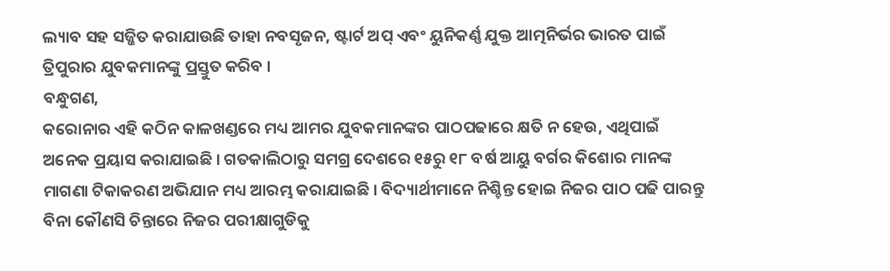ଲ୍ୟାବ ସହ ସଜ୍ଜିତ କରାଯାଉଛି ତାହା ନବସୃଜନ, ଷ୍ଟାର୍ଟ ଅପ୍ ଏବଂ ୟୁନିକର୍ଣ୍ଣ ଯୁକ୍ତ ଆତ୍ମନିର୍ଭର ଭାରତ ପାଇଁ ତ୍ରିପୁରାର ଯୁବକମାନଙ୍କୁ ପ୍ରସ୍ତୁତ କରିବ ।
ବନ୍ଧୁଗଣ,
କରୋନାର ଏହି କଠିନ କାଳଖଣ୍ଡରେ ମଧ୍ୟ ଆମର ଯୁବକମାନଙ୍କର ପାଠପଢାରେ କ୍ଷତି ନ ହେଉ, ଏଥିପାଇଁ ଅନେକ ପ୍ରୟାସ କରାଯାଇଛି । ଗତକାଲିଠାରୁ ସମଗ୍ର ଦେଶରେ ୧୫ରୁ ୧୮ ବର୍ଷ ଆୟୁ ବର୍ଗର କିଶୋର ମାନଙ୍କ ମାଗଣା ଟିକାକରଣ ଅଭିଯାନ ମଧ୍ୟ ଆରମ୍ଭ କରାଯାଇଛି । ବିଦ୍ୟାର୍ଥୀମାନେ ନିଶ୍ଚିନ୍ତ ହୋଇ ନିଜର ପାଠ ପଢି ପାରନ୍ତୁ ବିନା କୌଣସି ଚିନ୍ତାରେ ନିଜର ପରୀକ୍ଷାଗୁଡିକୁ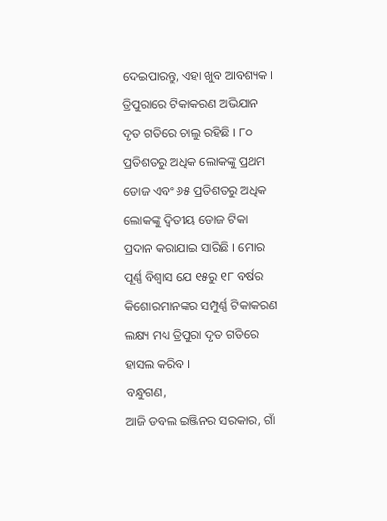ଦେଇପାରନ୍ତୁ, ଏହା ଖୁବ ଆବଶ୍ୟକ । ତ୍ରିପୁରାରେ ଟିକାକରଣ ଅଭିଯାନ ଦୃତ ଗତିରେ ଚାଲୁ ରହିଛି । ୮୦ ପ୍ରତିଶତରୁ ଅଧିକ ଲୋକଙ୍କୁ ପ୍ରଥମ ଡୋଜ ଏବଂ ୬୫ ପ୍ରତିଶତରୁ ଅଧିକ ଲୋକଙ୍କୁ ଦ୍ୱିତୀୟ ଡୋଜ ଟିକା ପ୍ରଦାନ କରାଯାଇ ସାରିଛି । ମୋର ପୂର୍ଣ୍ଣ ବିଶ୍ୱାସ ଯେ ୧୫ରୁ ୧୮ ବର୍ଷର କିଶୋରମାନଙ୍କର ସମ୍ପୁର୍ଣ୍ଣ ଟିକାକରଣ ଲକ୍ଷ୍ୟ ମଧ୍ୟ ତ୍ରିପୁରା ଦୃତ ଗତିରେ ହାସଲ କରିବ ।
ବନ୍ଧୁଗଣ,
ଆଜି ଡବଲ ଇଞ୍ଜିନର ସରକାର, ଗାଁ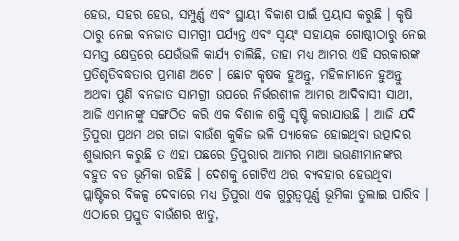ହେଉ, ସହର ହେଉ, ସମ୍ପୁର୍ଣ୍ଣ ଏବଂ ସ୍ଥାୟୀ ବିକାଶ ପାଇଁ ପ୍ରୟାସ କରୁଛି । କୃଷି ଠାରୁ ନେଇ ବନଜାତ ସାମଗ୍ରୀ ପର୍ଯ୍ୟନ୍ତ ଏବଂ ସ୍ୱୟଂ ସହାୟକ ଗୋଷ୍ଠୀଠାରୁ ନେଇ ସମସ୍ତ କ୍ଷେତ୍ରରେ ଯେଉଁଭଳି କାର୍ଯ୍ୟ ଚାଲିଛି, ତାହା ମଧ୍ୟ ଆମର ଏହି ସରକାରଙ୍କ ପ୍ରତିଶୃତିବଦ୍ଧତାର ପ୍ରମାଣ ଅଟେ । ଛୋଟ କୃଷକ ହୁଅନ୍ତୁ, ମହିଳାମାନେ ହୁଅନ୍ତୁ ଅଥବା ପୁଣି ବନଜାତ ସାମଗ୍ରୀ ଉପରେ ନିର୍ଭରଶୀଳ ଆମର ଆଦିବାସୀ ସାଥୀ, ଆଜି ଏମାନଙ୍କୁ ସଙ୍ଗଠିତ କରି ଏକ ବିଶାଳ ଶକ୍ତି ସୃଷ୍ଟି କରାଯାଉଛି । ଆଜି ଯଦି ତ୍ରିପୁରା ପ୍ରଥମ ଥର ଗଜା ବାଉଁଶ କୁକିଜ ଭଳି ପ୍ୟାକେଜ ହୋଇଥିବା ଉତ୍ପାଦର ଶୁଭାରମ୍ଭ କରୁଛି ତ ଏହା ପଛରେ ତ୍ରିପୁରାର ଆମର ମାଆ ଭଉଣୀମାନଙ୍କର ବହୁତ ବଡ ଭୂମିକା ରହିଛି । ଦେଶକୁ ଗୋଟିଏ ଥର ବ୍ୟବହାର ହେଉଥିବା ପ୍ଲାଷ୍ଟିକର ବିକଳ୍ପ ଦେବାରେ ମଧ୍ୟ ତ୍ରିପୁରା ଏକ ଗୁରୁତ୍ୱପୂର୍ଣ୍ଣ ଭୂମିକା ତୁଲାଇ ପାରିବ । ଏଠାରେ ପ୍ରସ୍ତୁତ ବାଉଁଶର ଝାଡୁ,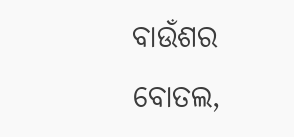ବାଉଁଶର ବୋତଲ,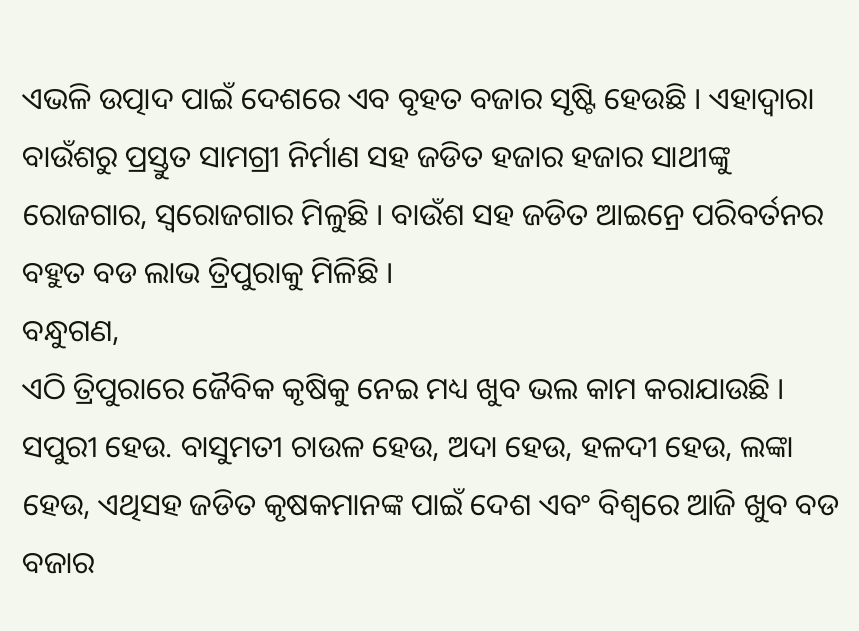ଏଭଳି ଉତ୍ପାଦ ପାଇଁ ଦେଶରେ ଏବ ବୃହତ ବଜାର ସୃଷ୍ଟି ହେଉଛି । ଏହାଦ୍ୱାରା ବାଉଁଶରୁ ପ୍ରସ୍ତୁତ ସାମଗ୍ରୀ ନିର୍ମାଣ ସହ ଜଡିତ ହଜାର ହଜାର ସାଥୀଙ୍କୁ ରୋଜଗାର, ସ୍ୱରୋଜଗାର ମିଳୁଛି । ବାଉଁଶ ସହ ଜଡିତ ଆଇନ୍ରେ ପରିବର୍ତନର ବହୁତ ବଡ ଲାଭ ତ୍ରିପୁରାକୁ ମିଳିଛି ।
ବନ୍ଧୁଗଣ,
ଏଠି ତ୍ରିପୁରାରେ ଜୈବିକ କୃଷିକୁ ନେଇ ମଧ୍ୟ ଖୁବ ଭଲ କାମ କରାଯାଉଛି । ସପୁରୀ ହେଉ. ବାସୁମତୀ ଚାଉଳ ହେଉ, ଅଦା ହେଉ, ହଳଦୀ ହେଉ, ଲଙ୍କା ହେଉ, ଏଥିସହ ଜଡିତ କୃଷକମାନଙ୍କ ପାଇଁ ଦେଶ ଏବଂ ବିଶ୍ୱରେ ଆଜି ଖୁବ ବଡ ବଜାର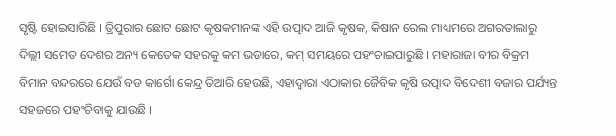ସୃଷ୍ଟି ହୋଇସାରିଛି । ତ୍ରିପୁରାର ଛୋଟ ଛୋଟ କୃଷକମାନଙ୍କ ଏହି ଉତ୍ପାଦ ଆଜି କୃଷକ, କିଷାନ ରେଲ ମାଧ୍ୟମରେ ଅଗରତାଲାରୁ ଦିଲ୍ଲୀ ସମେତ ଦେଶର ଅନ୍ୟ କେତେକ ସହରକୁ କମ ଭଡାରେ, କମ୍ ସମୟରେ ପହଂଚାଇପାରୁଛି । ମହାରାଜା ବୀର ବିକ୍ରମ ବିମାନ ବନ୍ଦରରେ ଯେଉଁ ବଡ କାର୍ଗୋ କେନ୍ଦ୍ର ତିଆରି ହେଉଛି, ଏହାଦ୍ୱାରା ଏଠାକାର ଜୈବିକ କୃଷି ଉତ୍ପାଦ ବିଦେଶୀ ବଜାର ପର୍ଯ୍ୟନ୍ତ ସହଜରେ ପହଂଚିବାକୁ ଯାଉଛି ।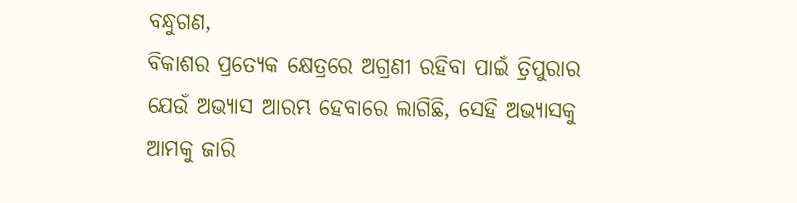ବନ୍ଧୁଗଣ,
ବିକାଶର ପ୍ରତ୍ୟେକ କ୍ଷେତ୍ରରେ ଅଗ୍ରଣୀ ରହିବା ପାଇଁ ତ୍ରିପୁରାର ଯେଉଁ ଅଭ୍ୟାସ ଆରମ୍ଭ ହେବାରେ ଲାଗିଛି, ସେହି ଅଭ୍ୟାସକୁ ଆମକୁ ଜାରି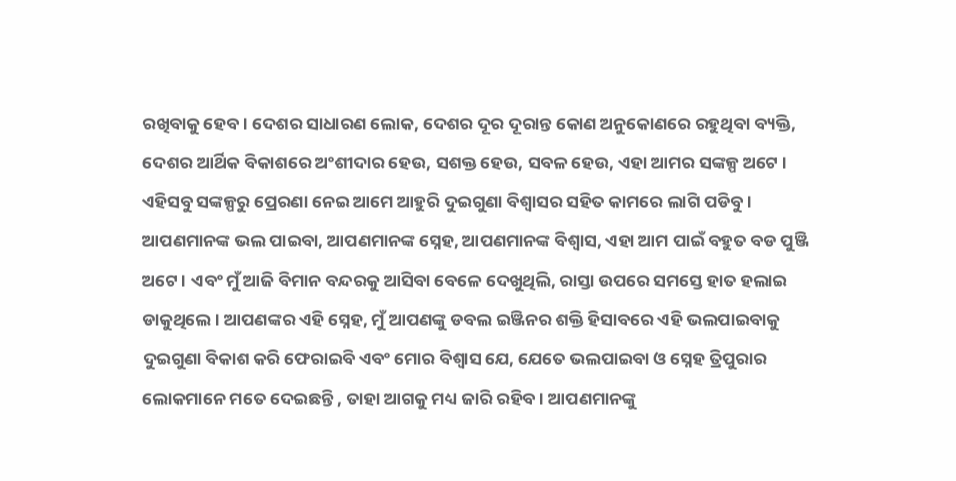ରଖିବାକୁ ହେବ । ଦେଶର ସାଧାରଣ ଲୋକ, ଦେଶର ଦୂର ଦୂରାନ୍ତ କୋଣ ଅନୁକୋଣରେ ରହୁଥିବା ବ୍ୟକ୍ତି, ଦେଶର ଆର୍ଥିକ ବିକାଶରେ ଅଂଶୀଦାର ହେଉ, ସଶକ୍ତ ହେଉ, ସବଳ ହେଉ, ଏହା ଆମର ସଙ୍କଳ୍ପ ଅଟେ । ଏହିସବୁ ସଙ୍କଳ୍ପରୁ ପ୍ରେରଣା ନେଇ ଆମେ ଆହୁରି ଦୁଇଗୁଣା ବିଶ୍ୱାସର ସହିତ କାମରେ ଲାଗି ପଡିବୁ । ଆପଣମାନଙ୍କ ଭଲ ପାଇବା, ଆପଣମାନଙ୍କ ସ୍ନେହ, ଆପଣମାନଙ୍କ ବିଶ୍ୱାସ, ଏହା ଆମ ପାଇଁ ବହୁତ ବଡ ପୁଞ୍ଜି ଅଟେ । ଏବଂ ମୁଁ ଆଜି ବିମାନ ବନ୍ଦରକୁ ଆସିବା ବେଳେ ଦେଖୁଥିଲି, ରାସ୍ତା ଉପରେ ସମସ୍ତେ ହାତ ହଲାଇ ଡାକୁଥିଲେ । ଆପଣଙ୍କର ଏହି ସ୍ନେହ, ମୁଁ ଆପଣଙ୍କୁ ଡବଲ ଇଞ୍ଜିନର ଶକ୍ତି ହିସାବରେ ଏହି ଭଲପାଇବାକୁ ଦୁଇଗୁଣା ବିକାଶ କରି ଫେରାଇବି ଏବଂ ମୋର ବିଶ୍ୱାସ ଯେ, ଯେତେ ଭଲପାଇବା ଓ ସ୍ନେହ ତ୍ରିପୁରାର ଲୋକମାନେ ମତେ ଦେଇଛନ୍ତି , ତାହା ଆଗକୁ ମଧ୍ୟ ଜାରି ରହିବ । ଆପଣମାନଙ୍କୁ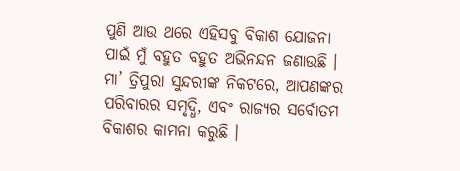ପୁଣି ଆଉ ଥରେ ଏହିସବୁ ବିକାଶ ଯୋଜନା ପାଇଁ ମୁଁ ବହୁତ ବହୁତ ଅଭିନନ୍ଦନ ଜଣାଉଛି । ମା’ ତ୍ରିପୁରା ସୁନ୍ଦରୀଙ୍କ ନିକଟରେ, ଆପଣଙ୍କର ପରିବାରର ସମୃଦ୍ଧି, ଏବଂ ରାଜ୍ୟର ସର୍ବୋତମ ବିକାଶର କାମନା କରୁଛି ।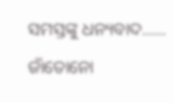ସମସ୍ତଙ୍କୁ ଧନ୍ୟବାଦ...... ଜାଁତୋନୋ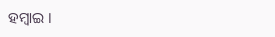ହମ୍ବାଇ ।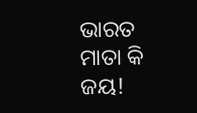ଭାରତ ମାତା କି ଜୟ!